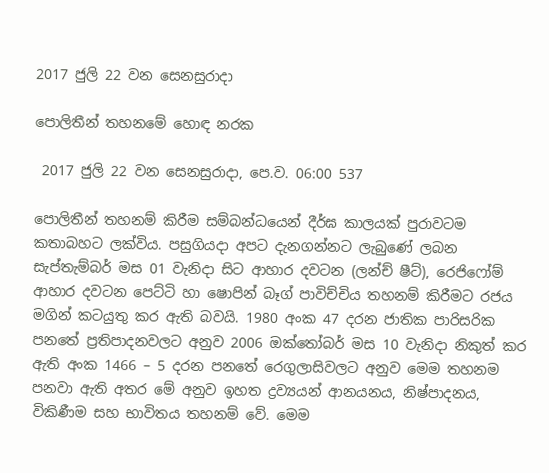2017 ජුලි 22 වන සෙනසුරාදා

පොලිතීන් තහනමේ හොඳ නරක

 2017 ජුලි 22 වන සෙනසුරාදා, පෙ.ව. 06:00 537

පොලිතීන් තහනම් කිරීම සම්බන්ධයෙන් දීර්ඝ කාලයක් පුරාවටම කතාබහට ලක්විය. පසුගියදා අපට දැනගන්නට ලැබුණේ ලබන සැප්තැම්බර් මස 01 වැනිදා සිට ආහාර දවටන (ලන්ච් ෂීට්), රෙජිෆෝම් ආහාර දවටන පෙට්ටි හා ෂොපින් බෑග් පාවිච්චිය තහනම් කිරීමට රජය මගින් කටයුතු කර ඇති බවයි. 1980 අංක 47 දරන ජාතික පාරිසරික පනතේ ප්‍රතිපාදනවලට අනුව 2006 ඔක්තෝබර් මස 10 වැනිදා නිකුත් කර ඇති අංක 1466 – 5 දරන පනතේ රෙගුලාසිවලට අනුව මෙම තහනම පනවා ඇති අතර මේ අනුව ඉහත ද්‍රව්‍යයන් ආනයනය, නිෂ්පාදනය, විකිණීම සහ භාවිතය තහනම් වේ. මෙම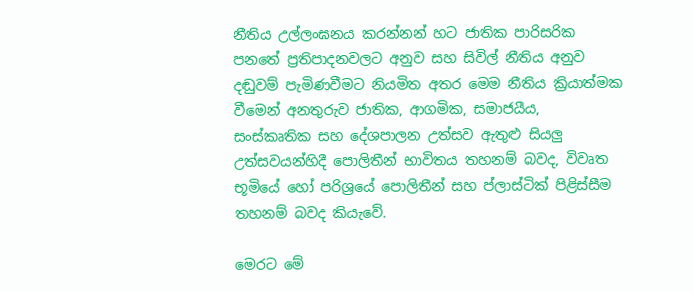නීතිය උල්ලංඝනය කරන්නන් හට ජාතික පාරිසරික පනතේ ප්‍රතිපාදනවලට අනුව සහ සිවිල් නීතිය අනුව දඬුවම් පැමිණවීමට නියමිත අතර මෙම නීතිය ක්‍රියාත්මක වීමෙන් අනතුරුව ජාතික, ආගමික, සමාජයීය, සංස්කෘතික සහ දේශපාලන උත්සව ඇතුළු සියලු උත්සවයන්හිදී පොලිතීන් භාවිතය තහනම් බවද, විවෘත භූමියේ හෝ පරිශ්‍රයේ පොලිතීන් සහ ප්ලාස්ටික් පිළිස්සීම තහනම් බවද කියැවේ.

මෙරට මේ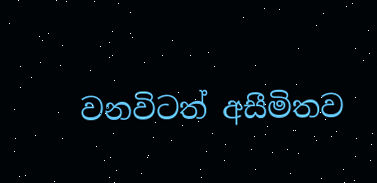වනවිටත් අසීමිතව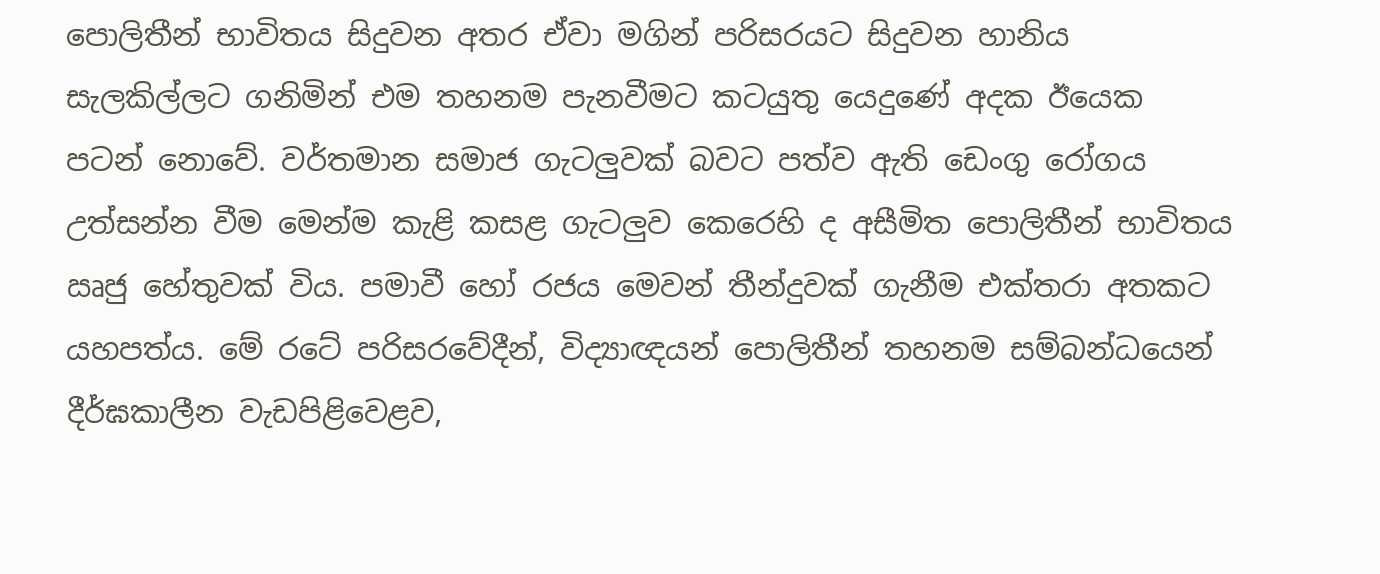පොලිතීන් භාවිතය සිදුවන අතර ඒවා මගින් පරිසරයට සිදුවන හානිය සැලකිල්ලට ගනිමින් එම තහනම පැනවීමට කටයුතු යෙදුණේ අදක ඊයෙක පටන් නොවේ. වර්තමාන සමාජ ගැටලුවක් බවට පත්ව ඇති ඩෙංගු රෝගය උත්සන්න වීම මෙන්ම කැළි කසළ ගැටලුව කෙරෙහි ද අසීමිත පොලිතීන් භාවිතය ඍජු හේතුවක් විය. පමාවී හෝ රජය මෙවන් තීන්දුවක් ගැනීම එක්තරා අතකට යහපත්ය. මේ රටේ පරිසරවේදීන්, විද්‍යාඥයන් පොලිතීන් තහනම සම්බන්ධයෙන් දීර්ඝකාලීන වැඩපිළිවෙළව,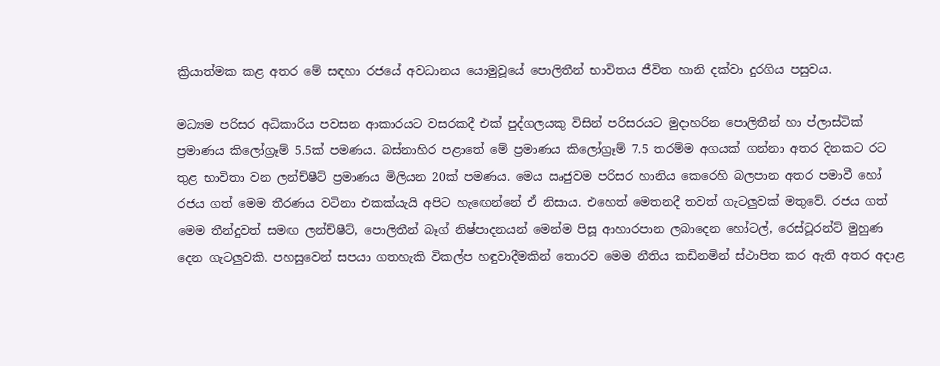ක්‍රියාත්මක කළ අතර මේ සඳහා රජයේ අවධානය යොමුවූයේ පොලිතීන් භාවිතය ජීවිත හානි දක්වා දුරගිය පසුවය.

මධ්‍යම පරිසර අධිකාරිය පවසන ආකාරයට වසරකදී එක් පුද්ගලයකු විසින් පරිසරයට මුදාහරින පොලිතීන් හා ප්ලාස්ටික් ප්‍රමාණය කිලෝග්‍රෑම් 5.5ක් පමණය. බස්නාහිර පළාතේ මේ ප්‍රමාණය කිලෝග්‍රෑම් 7.5 තරම්ම අගයක් ගන්නා අතර දිනකට රට තුළ භාවිතා වන ලන්ච්ෂීට් ප්‍රමාණය මිලියන 20ක් පමණය. මෙය ඍජුවම පරිසර හානිය කෙරෙහි බලපාන අතර පමාවී හෝ රජය ගත් මෙම තීරණය වටිනා එකක්යැයි අපිට හැඟෙන්නේ ඒ නිසාය. එහෙත් මෙතනදී තවත් ගැටලුවක් මතුවේ. රජය ගත් මෙම තීන්දුවත් සමඟ ලන්ච්ෂීට්, පොලිතීන් බෑග් නිෂ්පාදනයන් මෙන්ම පිසූ ආහාරපාන ලබාදෙන හෝටල්, රෙස්ටූරන්ට් මුහුණ දෙන ගැටලුවකි. පහසුවෙන් සපයා ගතහැකි විකල්ප හඳුවාදීමකින් තොරව මෙම නීතිය කඩිනමින් ස්ථාපිත කර ඇති අතර අදාළ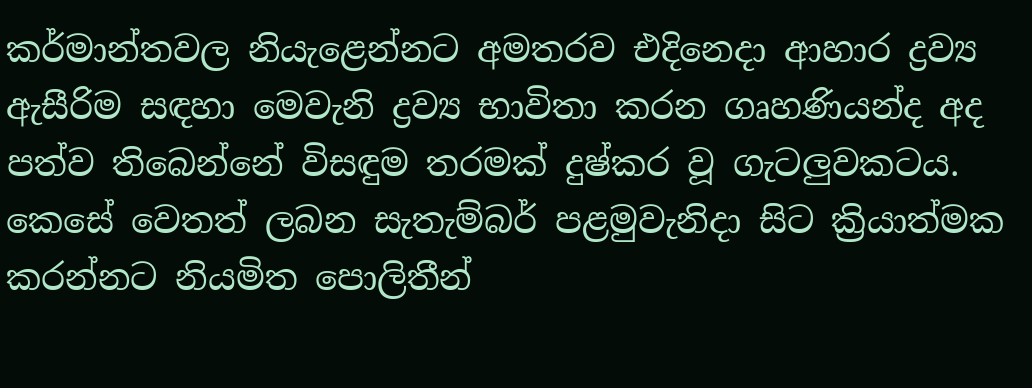කර්මාන්තවල නියැළෙන්නට අමතරව එදිනෙදා ආහාර ද්‍රව්‍ය ඇසීරිම සඳහා මෙවැනි ද්‍රව්‍ය භාවිතා කරන ගෘහණියන්ද අද පත්ව තිබෙන්නේ විසඳුම තරමක් දුෂ්කර වූ ගැටලුවකටය. කෙසේ වෙතත් ලබන සැතැම්බර් පළමුවැනිදා සිට ක්‍රියාත්මක කරන්නට නියමිත පොලිතීන්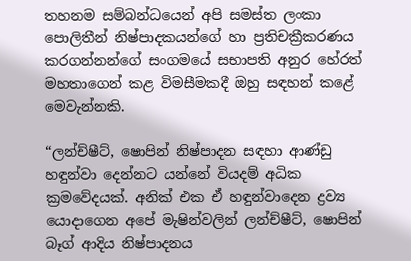තහනම සම්බන්ධයෙන් අපි සමස්ත ලංකා පොලිතීන් නිෂ්පාදකයන්ගේ හා ප්‍රතිචක්‍රීකරණය කරගන්නන්ගේ සංගමයේ සභාපති අනුර හේරත් මහතාගෙන් කළ විමසීමකදී ඔහු සඳහන් කළේ මෙවැන්නකි.

“ලන්ච්ෂීට්, ෂොපින් නිෂ්පාදන සඳහා ආණ්ඩු හඳුන්වා දෙන්නට යන්නේ වියදම් අධික ක්‍රමවේදයක්. අනික් එක ඒ හඳුන්වාදෙන ද්‍රව්‍ය යොදාගෙන අපේ මැෂින්වලින් ලන්ච්ෂීට්, ෂොපින් බෑග් ආදිය නිෂ්පාදනය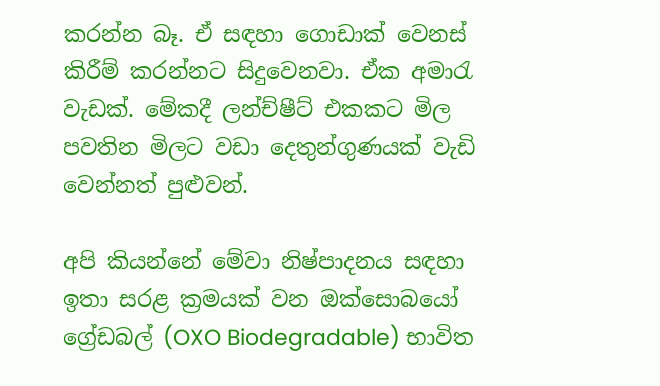කරන්න බෑ. ඒ සඳහා ගොඩාක් වෙනස් කිරීම් කරන්නට සිදුවෙනවා. ඒක අමාරැ වැඩක්. මේකදී ලන්ච්ෂීට් එකකට මිල පවතින මිලට වඩා දෙතුන්ගුණයක් වැඩි වෙන්නත් පුළුවන්.

අපි කියන්නේ මේවා නිෂ්පාදනය සඳහා ඉතා සරළ ක්‍රමයක් වන ඔක්සොබයෝ ග්‍රේඩබල් (OXO Biodegradable) භාවිත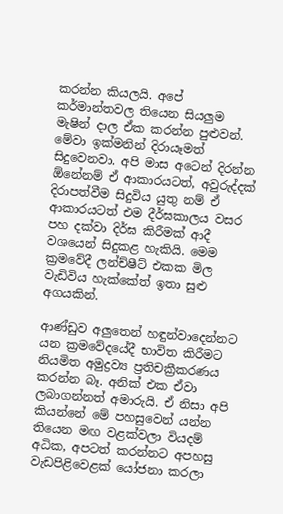කරන්න කියලයි. අපේ කර්මාන්තවල තියෙන සියලුම මැෂින් දාල ඒක කරන්න පුළුවන්. මේවා ඉක්මනින් දිරායෑමත් සිදුවෙනවා. අපි මාස අටෙන් දිරන්න ඕනේනම් ඒ ආකාරයටත්, අවුරුද්දක් දිරාපත්වීම සිදුවිය යුතු නම් ඒ ආකාරයටත් එම දීර්ඝකාලය වසර පහ දක්වා දිර්ඝ කිරීමක් ආදී වශයෙන් සිදුකළ හැකියි. මෙම ක්‍රමවේදී ලන්ච්ෂීට් එකක මිල වැඩිවිය හැක්කේත් ඉතා සුළු අගයකින්.

ආණ්ඩුව අලුතෙන් හඳුන්වාදෙන්නට යන ක්‍රමවේදයේදී භාවිත කිරීමට නියමිත අමුද්‍රව්‍ය ප්‍රතිචක්‍රීකරණය කරන්න බෑ. අනික් එක ඒවා ලබාගන්නත් අමාරුයි. ඒ නිසා අපි කියන්නේ මේ පහසුවෙන් යන්න තියෙන මඟ වළක්වලා වියදම් අධික, අපටත් කරන්නට අපහසු වැඩපිළිවෙළක් යෝජනා කරලා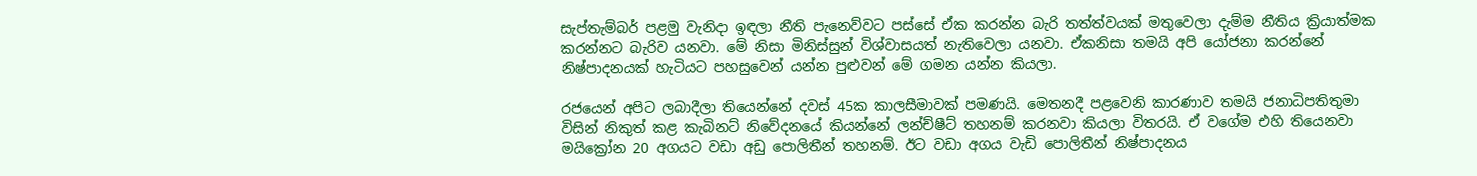සැප්තැම්බර් පළමු වැනිදා ඉඳලා නීති පැනෙව්වට පස්සේ ඒක කරන්න බැරි තත්ත්වයක් මතුවෙලා දැම්ම නීතිය ක්‍රියාත්මක කරන්නට බැරිව යනවා. මේ නිසා මිනිස්සුන් විශ්වාසයත් නැතිවෙලා යනවා. ඒකනිසා තමයි අපි යෝජනා කරන්නේ නිෂ්පාදනයක් හැටියට පහසුවෙන් යන්න පුළුවන් මේ ගමන යන්න කියලා.

රජයෙන් අපිට ලබාදීලා තියෙන්නේ දවස් 45ක කාලසීමාවක් පමණයි. මෙතනදී පළවෙනි කාරණාව තමයි ජනාධිපතිතුමා විසින් නිකුත් කළ කැබිනට් නිවේදනයේ කියන්නේ ලන්ච්ෂීට් තහනම් කරනවා කියලා විතරයි. ඒ වගේම එහි තියෙනවා මයික්‍රෝන 20 අගයට වඩා අඩු පොලිතීන් තහනම්. ඊට වඩා අගය වැඩි පොලිතීන් නිෂ්පාදනය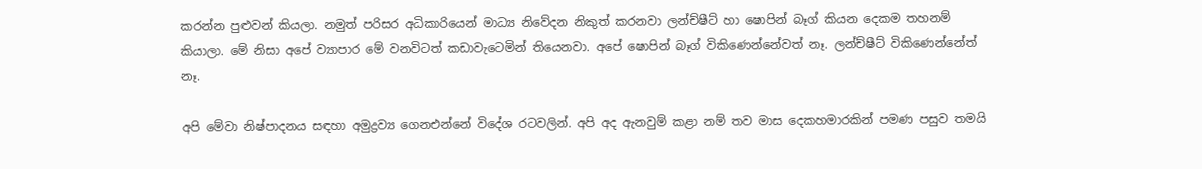කරන්න පුළුවන් කියලා. නමුත් පරිසර අධිකාරියෙන් මාධ්‍ය නිවේදන නිකුත් කරනවා ලන්ච්ෂීට් හා ෂොපින් බෑග් කියන දෙකම තහනම් කියාලා. මේ නිසා අපේ ව්‍යාපාර මේ වනවිටත් කඩාවැටෙමින් තියෙනවා. අපේ ෂොපින් බෑග් විකිණෙන්නේවත් නෑ. ලන්ච්ෂීට් විකිණෙන්නේත් නෑ.

අපි මේවා නිෂ්පාදනය සඳහා අමුද්‍රව්‍ය ගෙනඑන්නේ විදේශ රටවලින්. අපි අද ඇනවුම් කළා නම් තව මාස දෙකහමාරකින් පමණ පසුව තමයි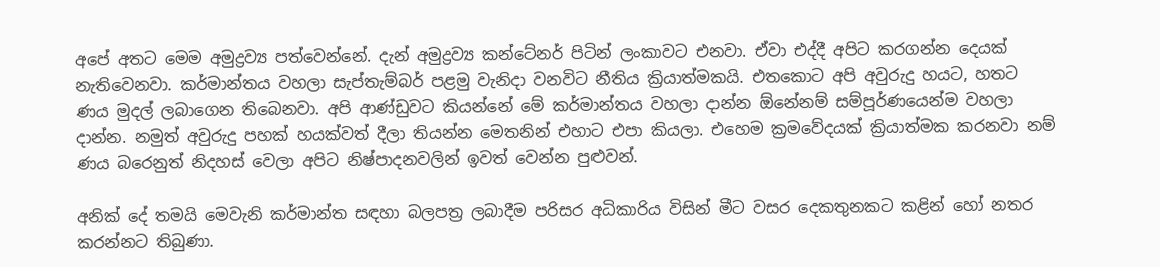අපේ අතට මෙම අමුද්‍රව්‍ය පත්වෙන්නේ. දැන් අමුද්‍රව්‍ය කන්ටේනර් පිටින් ලංකාවට එනවා. ඒවා එද්දී අපිට කරගන්න දෙයක් නැතිවෙනවා. කර්මාන්තය වහලා සැප්තැම්බර් පළමු වැනිදා වනවිට නීතිය ක්‍රියාත්මකයි. එතකොට අපි අවුරුදු හයට, හතට ණය මුදල් ලබාගෙන තිබෙනවා. අපි ආණ්ඩුවට කියන්නේ මේ කර්මාන්තය වහලා දාන්න ඕනේනම් සම්පූර්ණයෙන්ම වහලා දාන්න. නමුත් අවුරුදු පහක් හයක්වත් දීලා තියන්න මෙතනින් එහාට එපා කියලා. එහෙම ක්‍රමවේදයක් ක්‍රියාත්මක කරනවා නම් ණය බරෙනුත් නිදහස් වෙලා අපිට නිෂ්පාදනවලින් ඉවත් වෙන්න පුළුවන්.

අනික් දේ තමයි මෙවැනි කර්මාන්ත සඳහා බලපත්‍ර ලබාදීම පරිසර අධිකාරිය විසින් මීට වසර දෙකතුනකට කළින් හෝ නතර කරන්නට තිබුණා.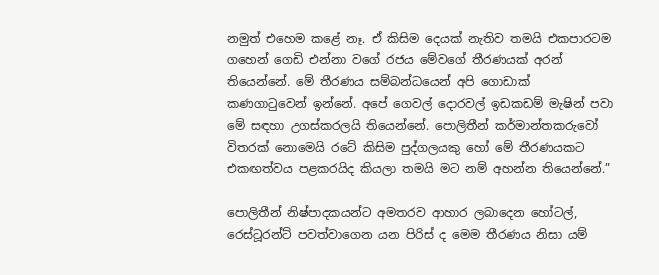නමුත් එහෙම කළේ නෑ. ඒ කිසිම දෙයක් නැතිව තමයි එකපාරටම ගහෙන් ගෙඩි එන්නා වගේ රජය මේවගේ තීරණයක් අරන් තියෙන්නේ. මේ තීරණය සම්බන්ධයෙන් අපි ගොඩාක් කණගාටුවෙන් ඉන්නේ. අපේ ගෙවල් දොරවල් ඉඩකඩම් මැෂින් පවා මේ සඳහා උගස්කරලයි තියෙන්නේ. පොලිතීන් කර්මාන්තකරුවෝ විතරක් නොමෙයි රටේ කිසිම පුද්ගලයකු හෝ මේ තීරණයකට එකඟත්වය පළකරයිද කියලා තමයි මට නම් අහන්න තියෙන්නේ.”

පොලිතීන් නිෂ්පාදකයන්ට අමතරව ආහාර ලබාදෙන හෝටල්, රෙස්ටූරන්ට් පවත්වාගෙන යන පිරිස් ද මෙම තීරණය නිසා යම්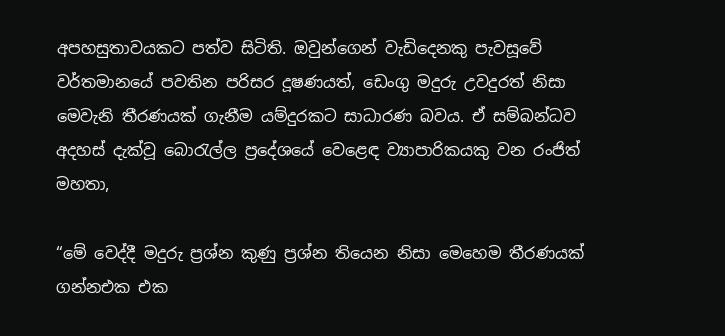අපහසුතාවයකට පත්ව සිටිති. ඔවුන්ගෙන් වැඩිදෙනකු පැවසූවේ වර්තමානයේ පවතින පරිසර දූෂණයත්, ඩෙංගු මදුරු උවදුරත් නිසා මෙවැනි තීරණයක් ගැනීම යම්දුරකට සාධාරණ බවය. ඒ සම්බන්ධව අදහස් දැක්වූ බොරැල්ල ප්‍රදේශයේ වෙළෙඳ ව්‍යාපාරිකයකු වන රංජිත් මහතා,

“මේ වෙද්දී මදුරු ප්‍රශ්න කුණු ප්‍රශ්න තියෙන නිසා මෙහෙම තීරණයක් ගන්නඑක එක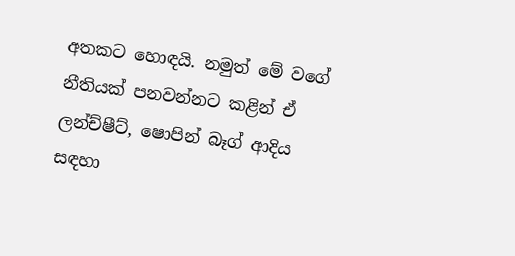අතකට හොඳයි. නමුත් මේ වගේ නීතියක් පනවන්නට කළින් ඒ ලන්ච්ෂීට්, ෂොපින් බෑග් ආදිය සඳහා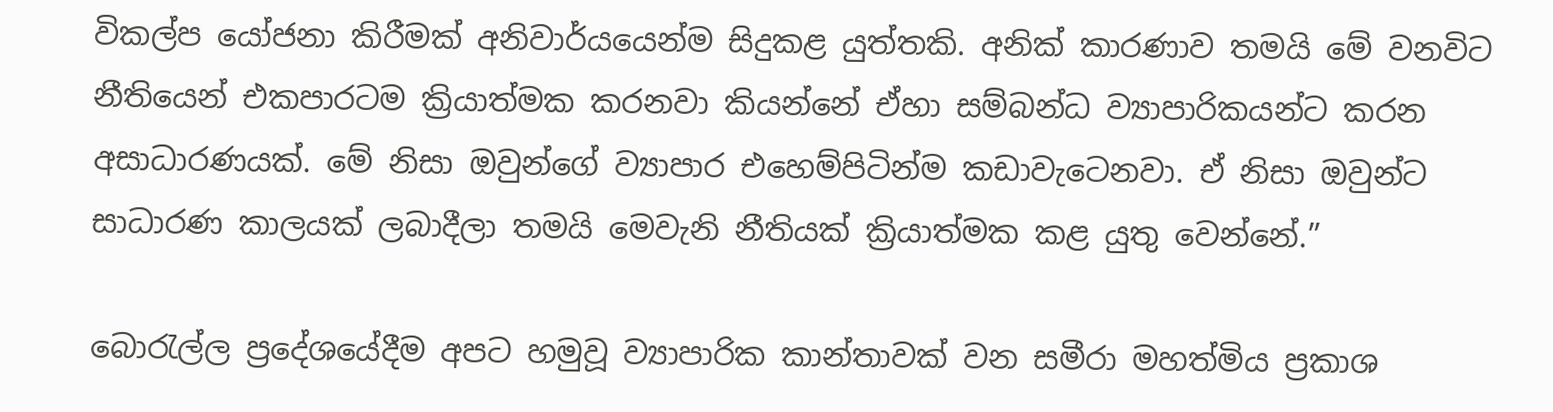විකල්ප යෝජනා කිරීමක් අනිවාර්යයෙන්ම සිදුකළ යුත්තකි. අනික් කාරණාව තමයි මේ වනවිට නීතියෙන් එකපාරටම ක්‍රියාත්මක කරනවා කියන්නේ ඒහා සම්බන්ධ ව්‍යාපාරිකයන්ට කරන අසාධාරණයක්. මේ නිසා ඔවුන්ගේ ව්‍යාපාර එහෙම්පිටින්ම කඩාවැටෙනවා. ඒ නිසා ඔවුන්ට සාධාරණ කාලයක් ලබාදීලා තමයි මෙවැනි නීතියක් ක්‍රියාත්මක කළ යුතු වෙන්නේ.”

බොරැල්ල ප්‍රදේශයේදීම අපට හමුවූ ව්‍යාපාරික කාන්තාවක් වන සමීරා මහත්මිය ප්‍රකාශ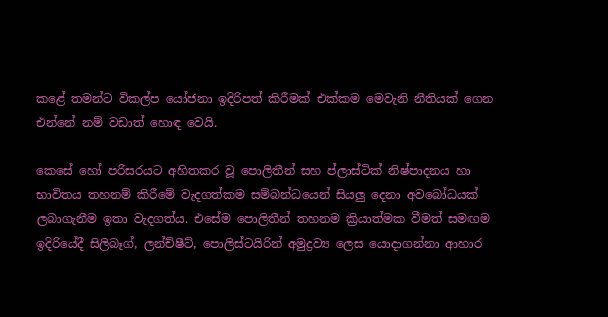කළේ තමන්ට විකල්ප යෝජනා ඉදිරිපත් කිරීමක් එක්කම මෙවැනි නීතියක් ගෙන එන්නේ නම් වඩාත් හොඳ වෙයි.

කෙසේ හෝ පරිසරයට අහිතකර වූ පොලිතීන් සහ ප්ලාස්ටික් නිෂ්පාදනය හා භාවිතය තහනම් කිරීමේ වැදගත්කම සම්බන්ධයෙන් සියලු දෙනා අවබෝධයක් ලබාගැනීම ඉතා වැදගත්ය. එසේම පොලිතීන් තහනම ක්‍රියාත්මක වීමත් සමඟම ඉදිරියේදී සිලිබෑග්, ලන්ච්ෂීට්, පොලිස්ටයිරින් අමුද්‍රව්‍ය ලෙස යොදාගන්නා ආහාර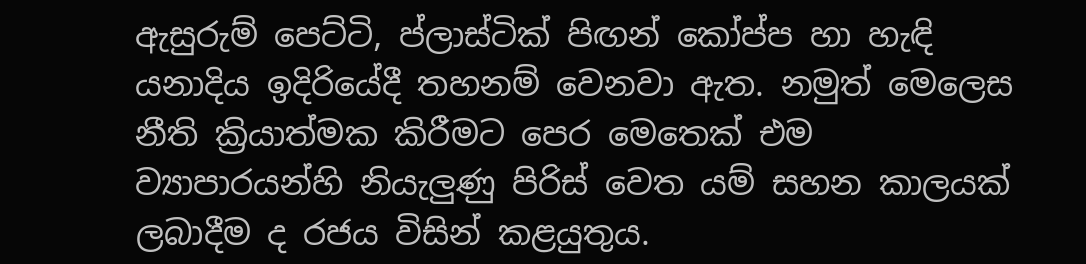ඇසුරුම් පෙට්ටි, ප්ලාස්ටික් පිඟන් කෝප්ප හා හැඳි යනාදිය ඉදිරියේදී තහනම් වෙනවා ඇත. නමුත් මෙලෙස නීති ක්‍රියාත්මක කිරීමට පෙර මෙතෙක් එම ව්‍යාපාරයන්හි නියැලුණු පිරිස් වෙත යම් සහන කාලයක් ලබාදීම ද රජය විසින් කළයුතුය.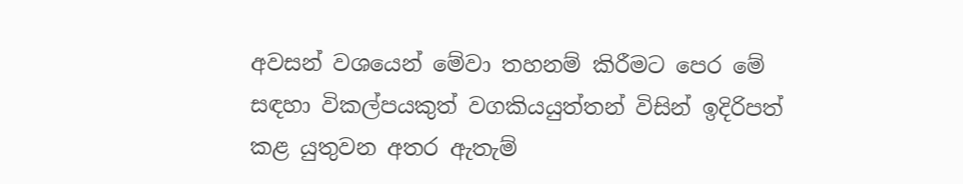අවසන් වශයෙන් මේවා තහනම් කිරීමට පෙර මේ සඳහා විකල්පයකුත් වගකියයුත්තන් විසින් ඉදිරිපත් කළ යුතුවන අතර ඇතැම්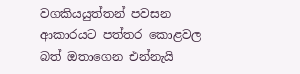වගකියයුත්තන් පවසන ආකාරයට පත්තර කොළවල බත් ඔතාගෙන එන්නැයි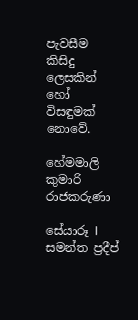පැවසීම කිසිදු ලෙසකින් හෝ විසඳුමක් නොවේ.

හේමමාලි කුමාරි රාජකරුණා

සේයාරූ I සමන්ත ප්‍රදීප්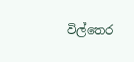විල්තෙර